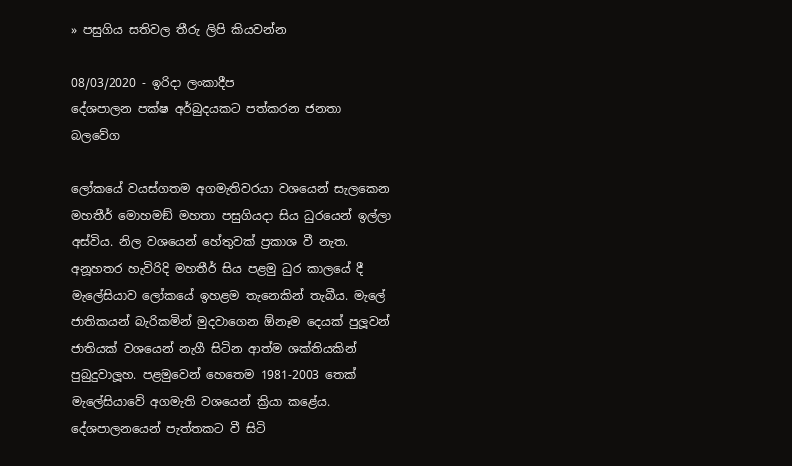» පසුගිය සතිවල තීරු ලිපි කියවන්න

08/03/2020 - ඉරිදා ලංකාදීප
දේශපාලන පක්ෂ අර්බුදයකට පත්කරන ජනතා බලවේග

ලෝකයේ වයස්ගතම අගමැතිවරයා වශයෙන් සැලකෙන මහතීර් මොහමඞ් මහතා පසුගියදා සිය ධුරයෙන් ඉල්ලා අස්විය. නිල වශයෙන් හේතුවක් ප්‍රකාශ වී නැත. අනූහතර හැවිරිදි මහතීර් සිය පළමු ධුර කාලයේ දී මැලේසියාව ලෝකයේ ඉහළම තැනෙකින් තැබීය. මැලේ ජාතිකයන් බැරිකමින් මුදවාගෙන ඕනෑම දෙයක් පුලූවන් ජාතියක් වශයෙන් නැගී සිටින ආත්ම ශක්තියකින් පුබුදුවාලූහ. පළමුවෙන් හෙතෙම 1981-2003 තෙක් මැලේසියාවේ අගමැති වශයෙන් ක්‍රියා කළේය. දේශපාලනයෙන් පැත්තකට වී සිටි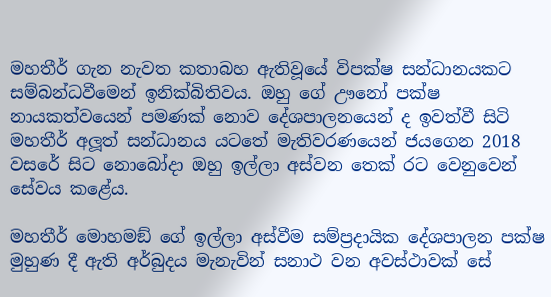මහතීර් ගැන නැවත කතාබහ ඇතිවූයේ විපක්ෂ සන්ධානයකට සම්බන්ධවීමෙන් ඉනික්බිතිවය. ඔහු ගේ ඌනෝ පක්ෂ නායකත්වයෙන් පමණක් නොව දේශපාලනයෙන් ද ඉවත්වී සිටි මහතීර් අලූත් සන්ධානය යටතේ මැතිවරණයෙන් ජයගෙන 2018 වසරේ සිට නොබෝදා ඔහු ඉල්ලා අස්වන තෙක් රට වෙනුවෙන් සේවය කළේය.

මහතීර් මොහමඞ් ගේ ඉල්ලා අස්වීම සම්ප්‍රදායික දේශපාලන පක්ෂ මුහුණ දී ඇති අර්බුදය මැනැවින් සනාථ වන අවස්ථාවක් සේ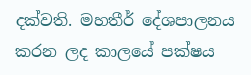දක්වති. මහතීර් දේශපාලනය කරන ලද කාලයේ පක්ෂය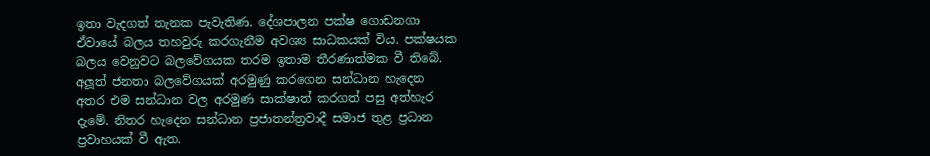ඉතා වැදගත් තැනක පැවැතිණ. දේශපාලන පක්ෂ ගොඩනගා ඒවායේ බලය තහවුරු කරගැනීම අවශ්‍ය සාධකයක් විය. පක්ෂයක බලය වෙනුවට බලවේගයක තරම ඉතාම තීරණාත්මක වී තිබේ. අලූත් ජනතා බලවේගයක් අරමුණු කරගෙන සන්ධාන හැදෙන අතර එම සන්ධාන වල අරමුණ සාක්ෂාත් කරගත් පසු අත්හැර දැමේ. නිතර හැදෙන සන්ධාන ප්‍රජාතන්ත්‍රවාදී සමාජ තුළ ප්‍රධාන ප්‍රවාහයක් වී ඇත.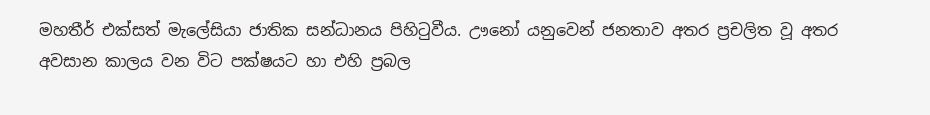මහතීර් එක්සත් මැලේසියා ජාතික සන්ධානය පිහිටුවීය. ඌනෝ යනුවෙන් ජනතාව අතර ප්‍රචලිත වූ අතර අවසාන කාලය වන විට පක්ෂයට හා එහි ප්‍රබල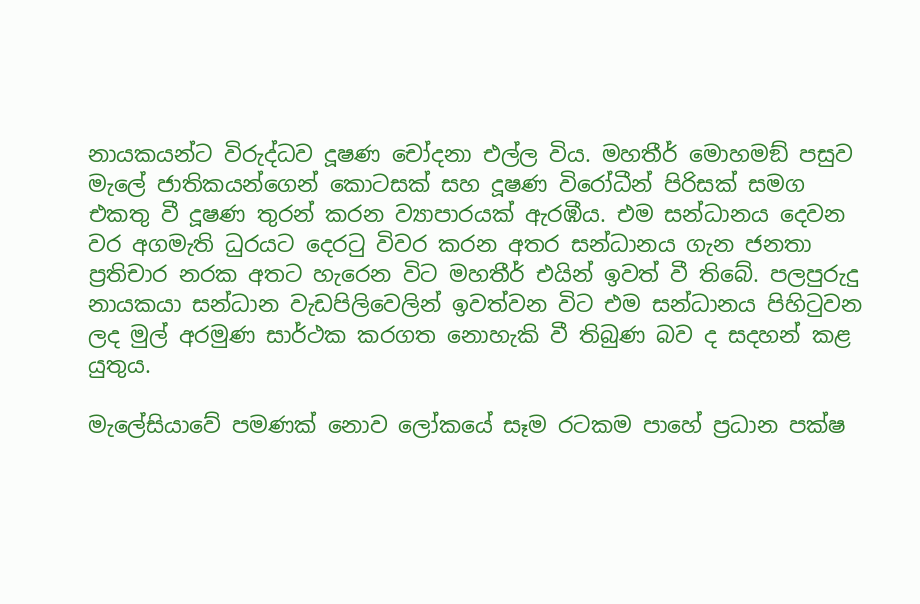නායකයන්ට විරුද්ධව දූෂණ චෝදනා එල්ල විය. මහතීර් මොහමඞ් පසුව මැලේ ජාතිකයන්ගෙන් කොටසක් සහ දූෂණ විරෝධීන් පිරිසක් සමග එකතු වී දූෂණ තුරන් කරන ව්‍යාපාරයක් ඇරඹීය. එම සන්ධානය දෙවන වර අගමැති ධුරයට දෙරටු විවර කරන අතර සන්ධානය ගැන ජනතා ප්‍රතිචාර නරක අතට හැරෙන විට මහතීර් එයින් ඉවත් වී තිබේ. පලපුරුදු නායකයා සන්ධාන වැඩපිලිවෙලින් ඉවත්වන විට එම සන්ධානය පිහිටුවන ලද මුල් අරමුණ සාර්ථක කරගත නොහැකි වී තිබුණ බව ද සදහන් කළ යුතුය.

මැලේසියාවේ පමණක් නොව ලෝකයේ සෑම රටකම පාහේ ප්‍රධාන පක්ෂ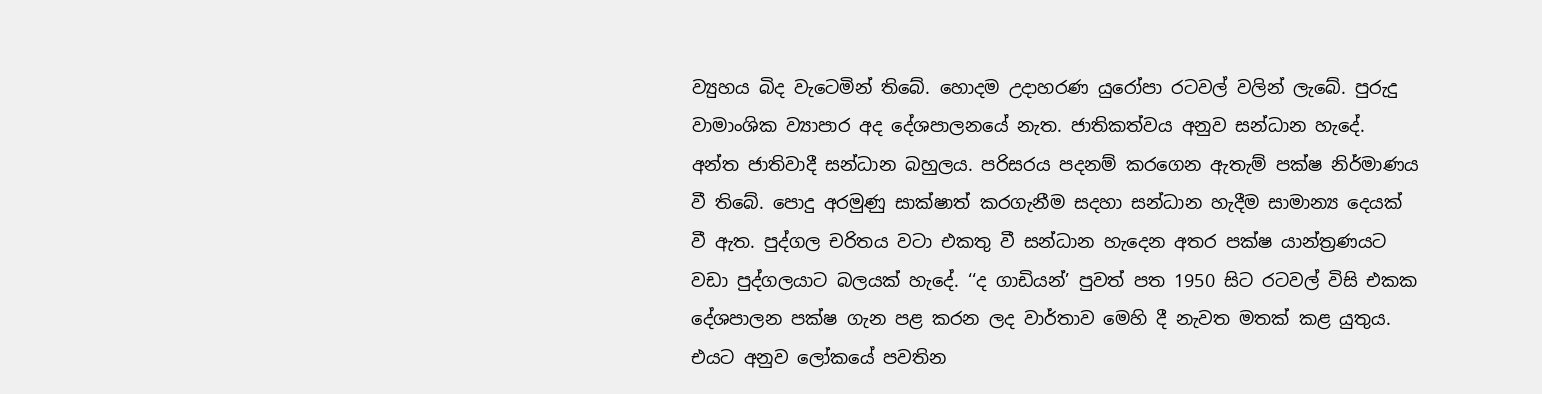ව්‍යුහය බිද වැටෙමින් තිබේ. හොදම උදාහරණ යුරෝපා රටවල් වලින් ලැබේ. පුරුදු වාමාංශික ව්‍යාපාර අද දේශපාලනයේ නැත. ජාතිකත්වය අනුව සන්ධාන හැදේ. අන්ත ජාතිවාදී සන්ධාන බහුලය. පරිසරය පදනම් කරගෙන ඇතැම් පක්ෂ නිර්මාණය වී තිබේ. පොදු අරමුණු සාක්ෂාත් කරගැනීම සදහා සන්ධාන හැදීම සාමාන්‍ය දෙයක් වී ඇත. පුද්ගල චරිතය වටා එකතු වී සන්ධාන හැදෙන අතර පක්ෂ යාන්ත්‍රණයට වඩා පුද්ගලයාට බලයක් හැදේ. ‘‘ද ගාඩියන්’ පුවත් පත 1950 සිට රටවල් විසි එකක දේශපාලන පක්ෂ ගැන පළ කරන ලද වාර්තාව මෙහි දී නැවත මතක් කළ යුතුය. එයට අනුව ලෝකයේ පවතින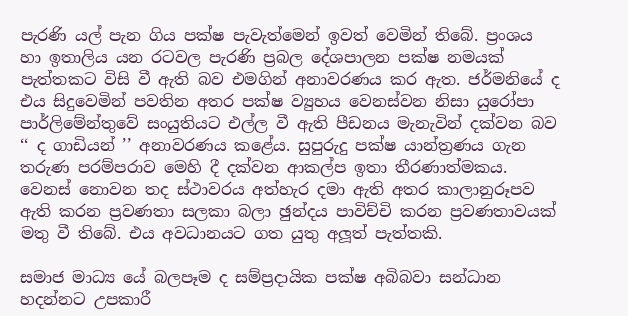පැරණි යල් පැන ගිය පක්ෂ පැවැත්මෙන් ඉවත් වෙමින් තිබේ. ප්‍රංශය හා ඉතාලිය යන රටවල පැරණි ප්‍රබල දේශපාලන පක්ෂ නමයක් පැත්තකට විසි වී ඇති බව එමගින් අනාවරණය කර ඇත. ජර්මනියේ ද එය සිදුවෙමින් පවතින අතර පක්ෂ ව්‍යුහය වෙනස්වන නිසා යුරෝපා පාර්ලිමේන්තුවේ සංයුතියට එල්ල වී ඇති පීඩනය මැනැවින් දක්වන බව ‘‘ ද ගාඩියන් ’’ අනාවරණය කළේය. සුපුරුදු පක්ෂ යාන්ත්‍රණය ගැන තරුණ පරම්පරාව මෙහි දී දක්වන ආකල්ප ඉතා තීරණාත්මකය. වෙනස් නොවන තද ස්ථාවරය අත්හැර දමා ඇති අතර කාලානුරූපව ඇති කරන ප්‍රවණතා සලකා බලා ඡුන්දය පාවිච්චි කරන ප්‍රවණතාවයක් මතු වී තිබේ. එය අවධානයට ගත යුතු අලූත් පැත්තකි.

සමාජ මාධ්‍ය යේ බලපෑම ද සම්ප්‍රදායික පක්ෂ අබිබවා සන්ධාන හදන්නට උපකාරී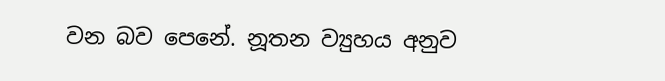වන බව පෙනේ. නූතන ව්‍යුහය අනුව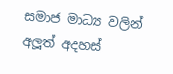සමාජ මාධ්‍ය වලින් අලූත් අදහස්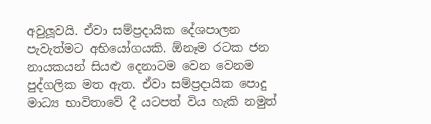අවුලූවයි. ඒවා සම්ප්‍රදායික දේශපාලන පැවැත්මට අභියෝගයකි. ඕනෑම රටක ජන නායකයන් සියළු දෙනාටම වෙන වෙනම පුද්ගලික මත ඇත. ඒවා සම්ප්‍රදායික පොදු මාධ්‍ය භාවිතාවේ දී යටපත් විය හැකි නමුත්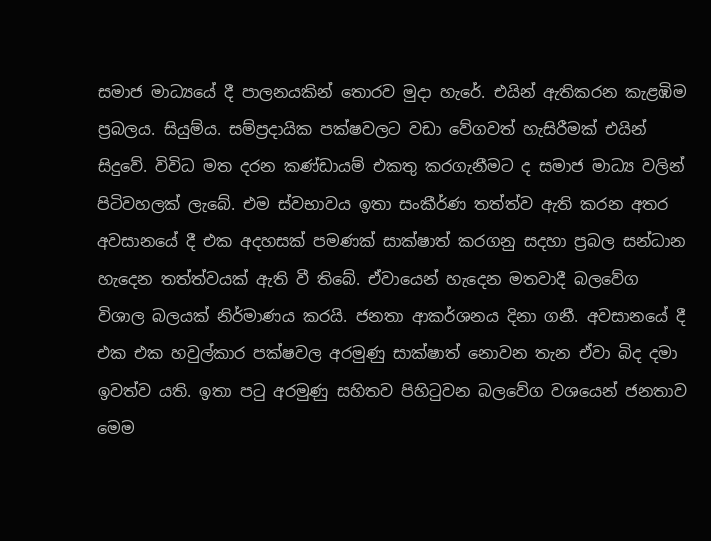සමාජ මාධ්‍යයේ දී පාලනයකින් තොරව මුදා හැරේ. එයින් ඇතිකරන කැළඹිම ප්‍රබලය. සියුම්ය. සම්ප්‍රදායික පක්ෂවලට වඩා වේගවත් හැසිරීමක් එයින් සිදුවේ. විවිධ මත දරන කණ්ඩායම් එකතු කරගැනීමට ද සමාජ මාධ්‍ය වලින් පිටිවහලක් ලැබේ. එම ස්වභාවය ඉතා සංකීර්ණ තත්ත්ව ඇති කරන අතර අවසානයේ දී එක අදහසක් පමණක් සාක්ෂාත් කරගනු සදහා ප්‍රබල සන්ධාන හැදෙන තත්ත්වයක් ඇති වී තිබේ. ඒවායෙන් හැදෙන මතවාදී බලවේග විශාල බලයක් නිර්මාණය කරයි. ජනතා ආකර්ශනය දිනා ගනී. අවසානයේ දී එක එක හවුල්කාර පක්ෂවල අරමුණු සාක්ෂාත් නොවන තැන ඒවා බිද දමා ඉවත්ව යති. ඉතා පටු අරමුණු සහිතව පිහිටුවන බලවේග වශයෙන් ජනතාව මෙම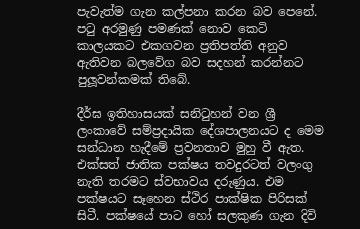පැවැත්ම ගැන කල්පනා කරන බව පෙනේ. පටු අරමුණු පමණක් නොව කෙටි කාලයකට එකගවන ප්‍රතිපත්ති අනුව ඇතිවන බලවේග බව සදහන් කරන්නට පුලූවන්කමක් තිබේ.

දීර්ඝ ඉතිහාසයක් සනිටුහන් වන ශ්‍රී ලංකාවේ සම්ප්‍රදායික දේශපාලනයට ද මෙම සන්ධාන හැදීමේ ප්‍රවනතාව මුහු වී ඇත. එක්සත් ජාතික පක්ෂය තවදුරටත් වලංගු නැති තරමට ස්වභාවය දරුණුය. එම පක්ෂයට සෑහෙන ස්ථිර පාක්ෂික පිරිසක් සිටී. පක්ෂයේ පාට හෝ සලකුණ ගැන දිවි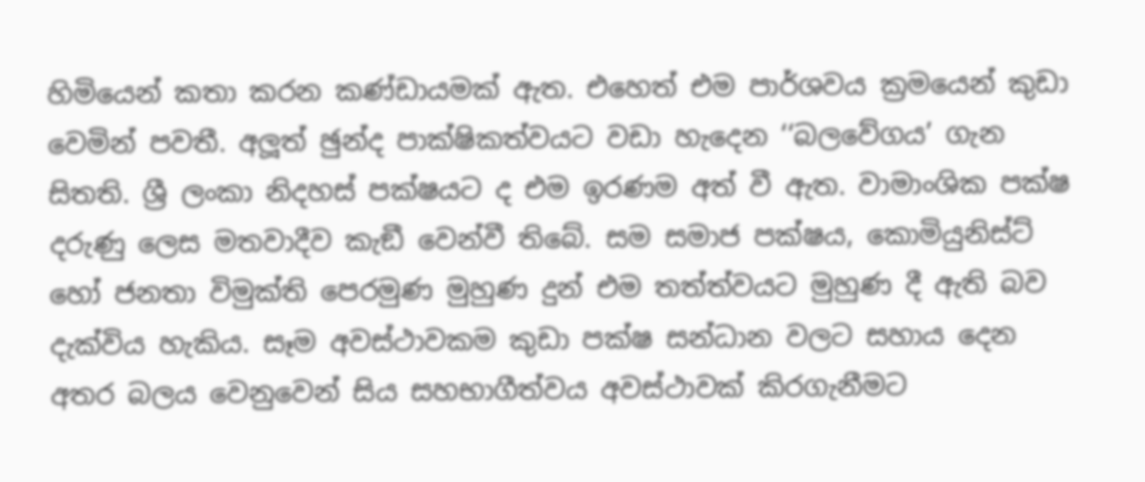හිමියෙන් කතා කරන කණ්ඩායමක් ඇත. එහෙත් එම පාර්ශවය ක්‍රමයෙන් කුඩා වෙමින් පවතී. අලූත් ඡුන්ද පාක්ෂිකත්වයට වඩා හැදෙන ‘‘බලවේගය’ ගැන සිතති. ශ්‍රී ලංකා නිදහස් පක්ෂයට ද එම ඉරණම අත් වී ඇත. වාමාංශික පක්ෂ දරුණු ලෙස මතවාදීව කැඞී වෙන්වී තිබේ. සම සමාජ පක්ෂය, කොමියුනිස්ට් හෝ ජනතා විමුක්ති පෙරමුණ මුහුණ දුන් එම තත්ත්වයට මුහුණ දී ඇති බව දැක්විය හැකිය. සෑම අවස්ථාවකම කුඩා පක්ෂ සන්ධාන වලට සහාය දෙන අතර බලය වෙනුවෙන් සිය සහභාගීත්වය අවස්ථාවක් කිරගැනීමට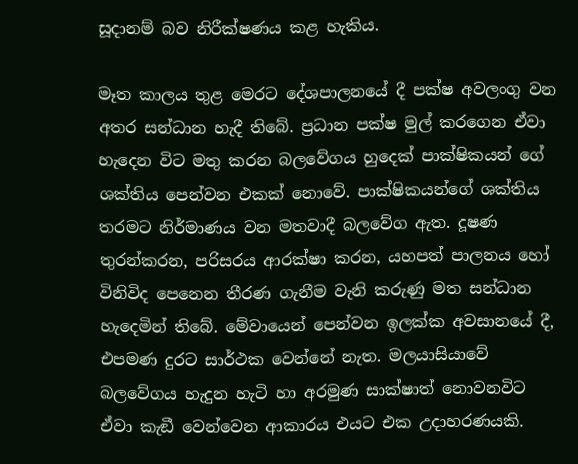සූදානම් බව නිරීක්ෂණය කළ හැකිය.

මෑත කාලය තුළ මෙරට දේශපාලනයේ දී පක්ෂ අවලංගු වන අතර සන්ධාන හැදී තිබේ. ප්‍රධාන පක්ෂ මුල් කරගෙන ඒවා හැදෙන විට මතු කරන බලවේගය හුදෙක් පාක්ෂිකයන් ගේ ශක්තිය පෙන්වන එකක් නොවේ. පාක්ෂිකයන්ගේ ශක්තිය තරමට නිර්මාණය වන මතවාදී බලවේග ඇත. දූෂණ තුරන්කරන, පරිසරය ආරක්ෂා කරන, යහපත් පාලනය හෝ විනිවිද පෙනෙන තීරණ ගැනීම වැනි කරුණු මත සන්ධාන හැදෙමින් තිබේ. මේවායෙන් පෙන්වන ඉලක්ක අවසානයේ දී, එපමණ දුරට සාර්ථක වෙන්නේ නැත. මලයාසියාවේ බලවේගය හැදුන හැටි හා අරමුණ සාක්ෂාත් නොවනවිට ඒවා කැඞී වෙන්වෙන ආකාරය එයට එක උදාහරණයකි.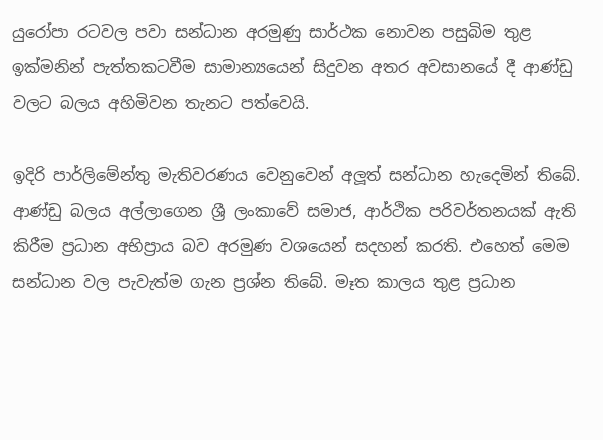යුරෝපා රටවල පවා සන්ධාන අරමුණු සාර්ථක නොවන පසුබිම තුළ ඉක්මනින් පැත්තකටවීම සාමාන්‍යයෙන් සිදුවන අතර අවසානයේ දී ආණ්ඩු වලට බලය අහිමිවන තැනට පත්වෙයි.

ඉදිරි පාර්ලිමේන්තු මැතිවරණය වෙනුවෙන් අලූත් සන්ධාන හැදෙමින් තිබේ. ආණ්ඩු බලය අල්ලාගෙන ශ්‍රී ලංකාවේ සමාජ, ආර්ථික පරිවර්තනයක් ඇති කිරීම ප්‍රධාන අභිප්‍රාය බව අරමුණ වශයෙන් සදහන් කරති. එහෙත් මෙම සන්ධාන වල පැවැත්ම ගැන ප්‍රශ්න තිබේ. මෑත කාලය තුළ ප්‍රධාන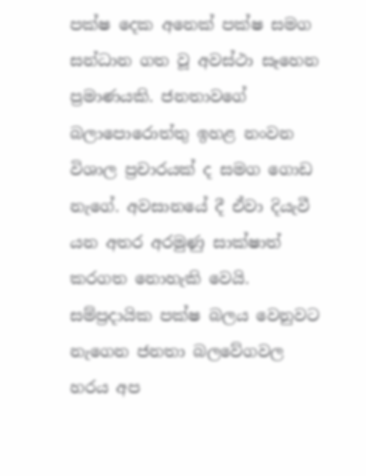පක්ෂ දෙක අනෙක් පක්ෂ සමග සන්ධාන ගත වූ අවස්ථා සෑහෙන ප්‍රමාණයකි. ජනතාවගේ බලාපොරොත්තු ඉහළ නංවන විශාල ප්‍රචාරයක් ද සමග ගොඩ නැගේ. අවසානයේ දී ඒවා දියැවී යන අතර අරමුණු සාක්ෂාත් කරගත නොහැකි වෙයි. සම්ප්‍රදායික පක්ෂ බලය වෙනුවට නැගෙන ජනතා බලවේගවල හරය අප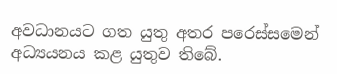අවධානයට ගත යුතු අතර පරෙස්සමෙන් අධ්‍යයනය කළ යුතුව තිබේ.